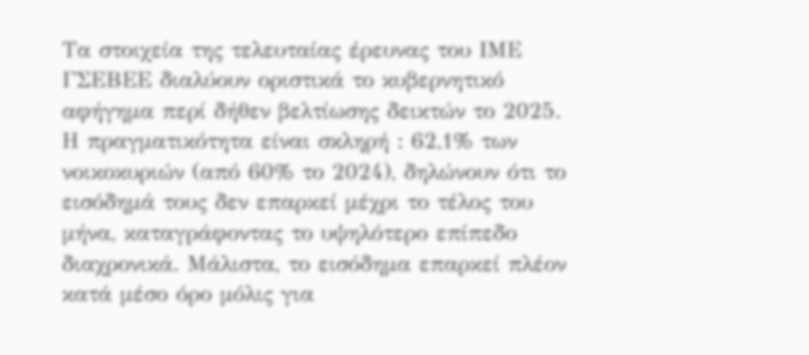Τα στοιχεία της τελευταίας έρευνας του ΙΜΕ ΓΣΕΒΕΕ διαλύουν οριστικά το κυβερνητικό αφήγημα περί δήθεν βελτίωσης δεικτών το 2025. Η πραγματικότητα είναι σκληρή : 62,1% των νοικοκυριών (από 60% το 2024), δηλώνουν ότι το εισόδημά τους δεν επαρκεί μέχρι το τέλος του μήνα, καταγράφοντας το υψηλότερο επίπεδο διαχρονικά. Μάλιστα, το εισόδημα επαρκεί πλέον κατά μέσο όρο μόλις για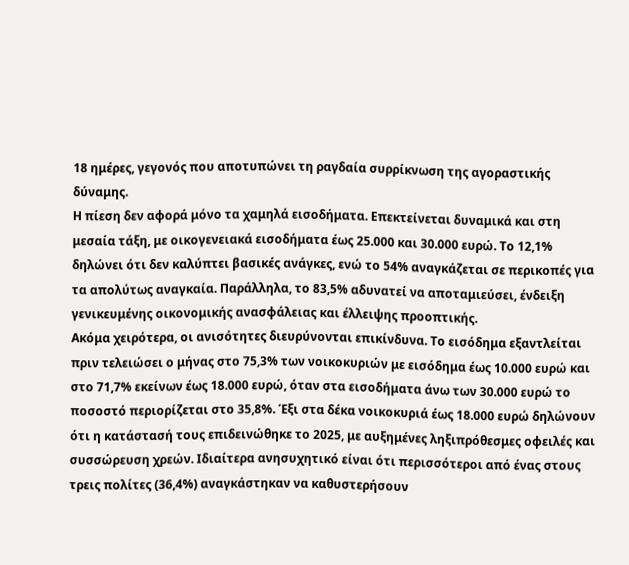18 ημέρες, γεγονός που αποτυπώνει τη ραγδαία συρρίκνωση της αγοραστικής δύναμης.
Η πίεση δεν αφορά μόνο τα χαμηλά εισοδήματα. Επεκτείνεται δυναμικά και στη μεσαία τάξη, με οικογενειακά εισοδήματα έως 25.000 και 30.000 ευρώ. Το 12,1% δηλώνει ότι δεν καλύπτει βασικές ανάγκες, ενώ το 54% αναγκάζεται σε περικοπές για τα απολύτως αναγκαία. Παράλληλα, το 83,5% αδυνατεί να αποταμιεύσει, ένδειξη γενικευμένης οικονομικής ανασφάλειας και έλλειψης προοπτικής.
Ακόμα χειρότερα, οι ανισότητες διευρύνονται επικίνδυνα. Το εισόδημα εξαντλείται πριν τελειώσει ο μήνας στο 75,3% των νοικοκυριών με εισόδημα έως 10.000 ευρώ και στο 71,7% εκείνων έως 18.000 ευρώ, όταν στα εισοδήματα άνω των 30.000 ευρώ το ποσοστό περιορίζεται στο 35,8%. Έξι στα δέκα νοικοκυριά έως 18.000 ευρώ δηλώνουν ότι η κατάστασή τους επιδεινώθηκε το 2025, με αυξημένες ληξιπρόθεσμες οφειλές και συσσώρευση χρεών. Ιδιαίτερα ανησυχητικό είναι ότι περισσότεροι από ένας στους τρεις πολίτες (36,4%) αναγκάστηκαν να καθυστερήσουν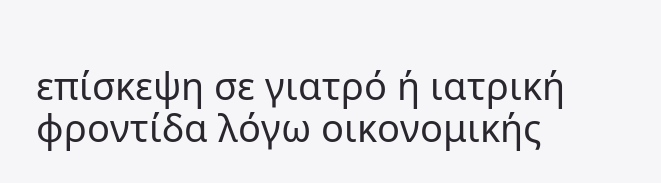επίσκεψη σε γιατρό ή ιατρική φροντίδα λόγω οικονομικής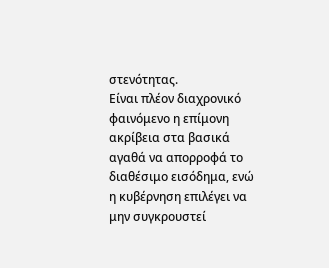στενότητας.
Είναι πλέον διαχρονικό φαινόμενο η επίμονη ακρίβεια στα βασικά αγαθά να απορροφά το διαθέσιμο εισόδημα, ενώ η κυβέρνηση επιλέγει να μην συγκρουστεί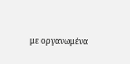με οργανωμένα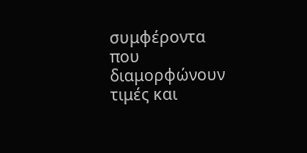συμφέροντα που διαμορφώνουν τιμές και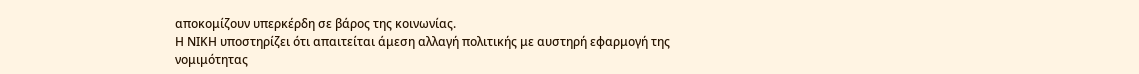αποκομίζουν υπερκέρδη σε βάρος της κοινωνίας.
Η ΝΙΚΗ υποστηρίζει ότι απαιτείται άμεση αλλαγή πολιτικής με αυστηρή εφαρμογή της νομιμότητας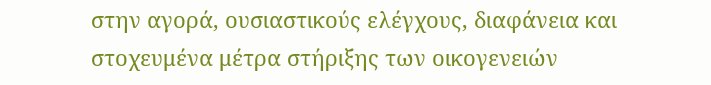στην αγορά, ουσιαστικούς ελέγχους, διαφάνεια και στοχευμένα μέτρα στήριξης των οικογενειών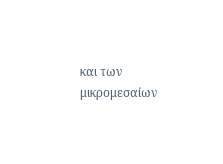και των μικρομεσαίων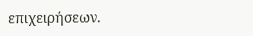επιχειρήσεων.